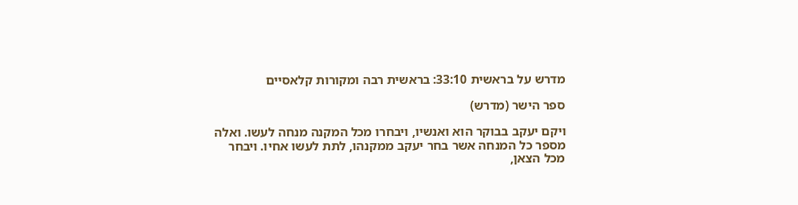מדרש על בראשית 33:10: בראשית רבה ומקורות קלאסיים

ספר הישר (מדרש)

ויקם יעקב בבוקר הוא ואנשיו, ויבחרו מכל המקנה מנחה לעשו. ואלה מספר כל המנחה אשר בחר יעקב ממקנהו, לתת לעשו אחיו. ויבחר מכל הצאן,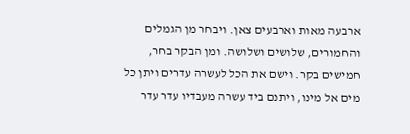ארבעה מאות וארבעים צאן. ויבחר מן הגמלים והחמורים, שלושים ושלושה. ומן הבקר בחר, חמישים בקר. וישם את הכל לעשרה עדרים ויתן כל מים אל מינו, ויתנם ביד עשרה מעבדיו עדר עדר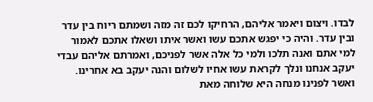לבדו. ויצום ויאמר אליהם, הרחיקו לכם זה מזה ושמתם ריוח בין עדר ובין עדר. והיה כי יפגש אתכם עשו ואשר איתו ושאלו אתכם לאמור למי אתם ואנה תלכו ולמי כל אלה אשר לפניכם, ואמרתם אליהם עבדי יעקב אנחנו ונלך לקראת עשו אחיו לשלום והנה יעקב בא אחרינו. ואשר לפנינו מנחה היא שלוחה מאת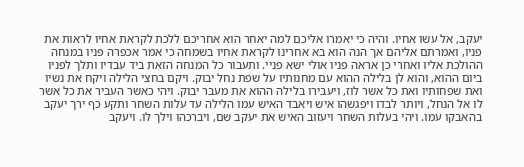יעקב, אל עשו אחיו. והיה כי יאמרו אליכם למה יאחר הוא אחריכם ללכת לקראת אחיו לראות את פניו, ואמרתם אליהם אך הנה הוא בא אחרינו לקראת אחיו בשמחה כי אמר אכפרה פניו במנחה ההולכת אליו ואחרי כן אראה פניו אולי ישא פניי. ותעבור כל המנחה הזאת ביד עבדיו ותלך לפניו ביום ההוא, והוא לן בלילה ההוא עם מחנותיו על שפת נחל יבוק. ויקם בחצי הלילה ויקח את נשיו ואת שפחותיו ואת כל אשר לוז, ויעבירו בלילה ההוא את מעבר יבוק. ויהי כאשר העביר את כל אשר לו אל הנחל, ויותר לבדו ויפגשהו איש ויאבד האיש עמו הלילה עד עלות השחר ותקע כף ירך יעקב בהאבקו עמו. ויהי בעלות השחר ויעזוב האיש את יעקב שם, ויברכהו וילך לו. ויעקב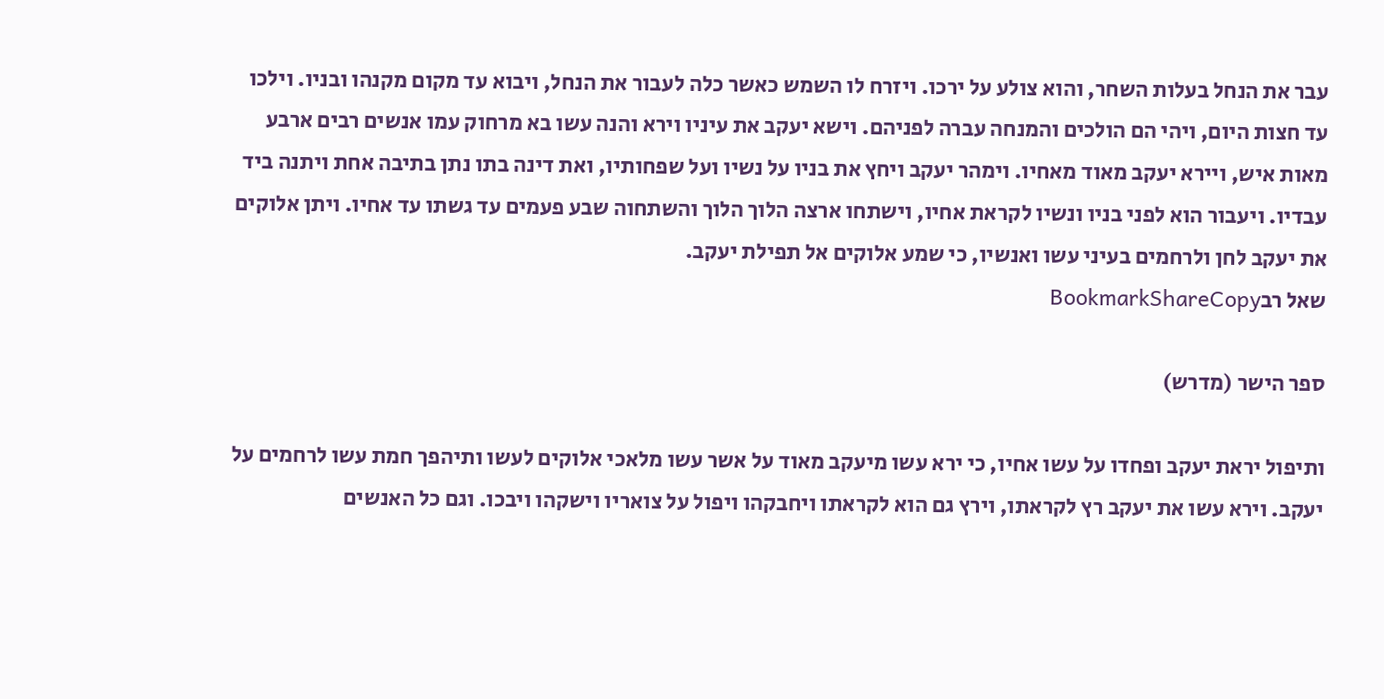עבר את הנחל בעלות השחר, והוא צולע על ירכו. ויזרח לו השמש כאשר כלה לעבור את הנחל, ויבוא עד מקום מקנהו ובניו. וילכו עד חצות היום, ויהי הם הולכים והמנחה עברה לפניהם. וישא יעקב את עיניו וירא והנה עשו בא מרחוק עמו אנשים רבים ארבע מאות איש, ויירא יעקב מאוד מאחיו. וימהר יעקב ויחץ את בניו על נשיו ועל שפחותיו, ואת דינה בתו נתן בתיבה אחת ויתנה ביד עבדיו. ויעבור הוא לפני בניו ונשיו לקראת אחיו, וישתחו ארצה הלוך הלוך והשתחוה שבע פעמים עד גשתו עד אחיו. ויתן אלוקים את יעקב לחן ולרחמים בעיני עשו ואנשיו, כי שמע אלוקים אל תפילת יעקב.
שאל רבBookmarkShareCopy

ספר הישר (מדרש)

ותיפול יראת יעקב ופחדו על עשו אחיו, כי ירא עשו מיעקב מאוד על אשר עשו מלאכי אלוקים לעשו ותיהפך חמת עשו לרחמים על יעקב. וירא עשו את יעקב רץ לקראתו, וירץ גם הוא לקראתו ויחבקהו ויפול על צואריו וישקהו ויבכו. וגם כל האנשים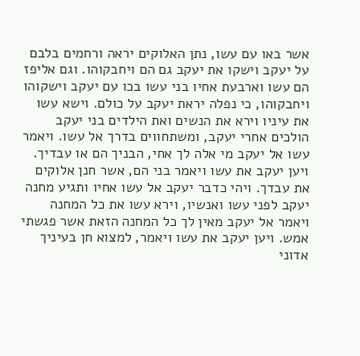אשר באו עם עשו, נתן האלוקים יראה ורחמים בלבם על יעקב וישקו את יעקב גם הם ויחבקוהו. וגם אליפז הם עשו וארבעת אחיו בני עשו בכו עם יעקב וישקוהו ויחבקוהו, כי נפלה יראת יעקב על כולם. וישא עשו את עיניו וירא את הנשים ואת הילדים בני יעקב הולכים אחרי יעקב, ומשתחווים בדרך אל עשו. ויאמר עשו אל יעקב מי אלה לך אחי, הבניך הם או עבדיך. ויען יעקב את עשו ויאמר בני הם, אשר חנן אלוקים את עבדך. ויהי כדבר יעקב אל עשו אחיו ותגיע מחנה יעקב לפני עשו ואנשיו, וירא עשו את כל המחנה ויאמר אל יעקב מאין לך כל המחנה הזאת אשר פגשתי אמש. ויען יעקב את עשו ויאמר, למצוא חן בעיניך אדוני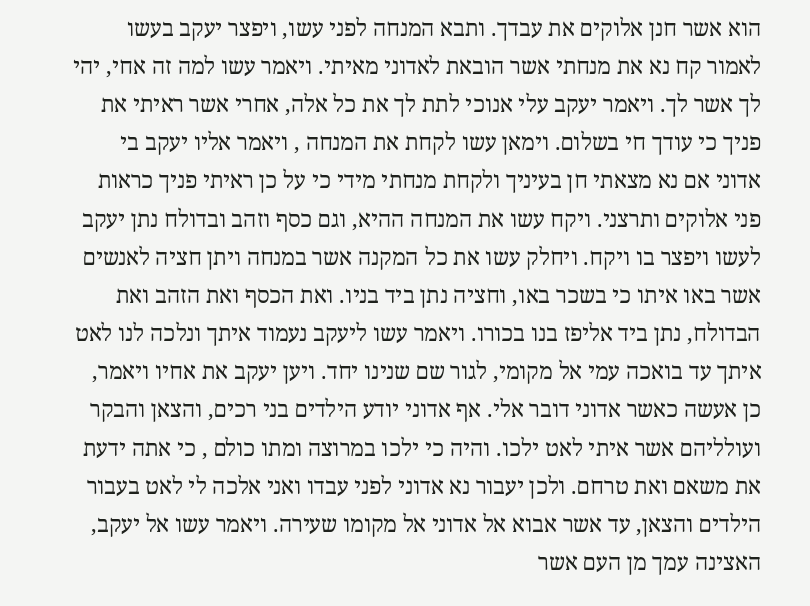הוא אשר חנן אלוקים את עבדך. ותבא המנחה לפני עשו, ויפצר יעקב בעשו לאמור קח נא את מנחתי אשר הובאת לאדוני מאיתי. ויאמר עשו למה זה אחי, יהי לך אשר לך. ויאמר יעקב עלי אנוכי לתת לך את כל אלה, אחרי אשר ראיתי את פניך כי עודך חי בשלום. וימאן עשו לקחת את המנחה , ויאמר אליו יעקב בי אדוני אם נא מצאתי חן בעיניך ולקחת מנחתי מידי כי על כן ראיתי פניך כראות פני אלוקים ותרצני. ויקח עשו את המנחה ההיא, וגם כסף וזהב ובדולח נתן יעקב לעשו ויפצר בו ויקח. ויחלק עשו את כל המקנה אשר במנחה ויתן חציה לאנשים אשר באו איתו כי בשכר באו, וחציה נתן ביד בניו. ואת הכסף ואת הזהב ואת הבדולח, נתן ביד אליפז בנו בכורו. ויאמר עשו ליעקב נעמוד איתך ונלכה לנו לאט איתך עד בואכה עמי אל מקומי, לגור שם שנינו יחד. ויען יעקב את אחיו ויאמר, כן אעשה כאשר אדוני דובר אלי. אף אדוני יודע הילדים בני רכים, והצאן והבקר ועולליהם אשר איתי לאט ילכו. והיה כי ילכו במרוצה ומתו כולם , כי אתה ידעת את משאם ואת טרחם. ולכן יעבור נא אדוני לפני עבדו ואני אלכה לי לאט בעבור הילדים והצאן, עד אשר אבוא אל אדוני אל מקומו שעירה. ויאמר עשו אל יעקב, האצינה עמך מן העם אשר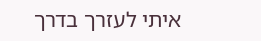איתי לעזרך בדרך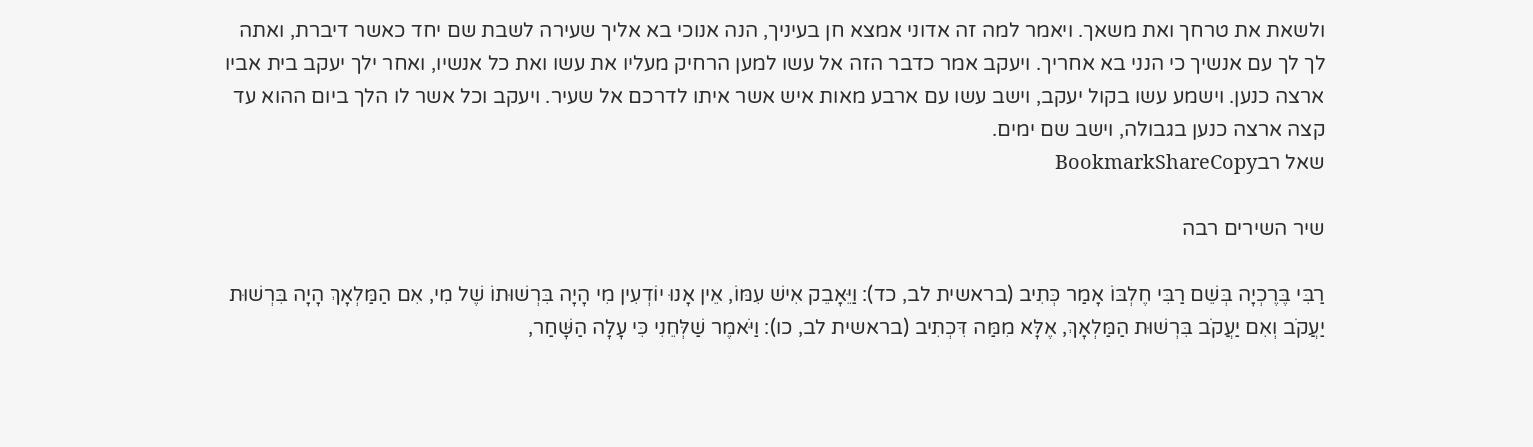ולשאת את טרחך ואת משאך. ויאמר למה זה אדוני אמצא חן בעיניך, הנה אנוכי בא אליך שעירה לשבת שם יחד כאשר דיברת, ואתה לך לך עם אנשיך כי הנני בא אחריך. ויעקב אמר כדבר הזה אל עשו למען הרחיק מעליו את עשו ואת כל אנשיו, ואחר ילך יעקב בית אביו ארצה כנען. וישמע עשו בקול יעקב, וישב עשו עם ארבע מאות איש אשר איתו לדרכם אל שעיר. ויעקב וכל אשר לו הלך ביום ההוא עד קצה ארצה כנען בגבולה, וישב שם ימים.
שאל רבBookmarkShareCopy

שיר השירים רבה

רַבִּי בֶּרֶכְיָה בְּשֵׁם רַבִּי חֶלְבּוֹ אָמַר כְּתִיב (בראשית לב, כד): וַיֵּאָבֵק אִישׁ עִמּוֹ, אֵין אָנוּ יוֹדְעִין מִי הָיָה בִּרְשׁוּתוֹ שֶׁל מִי, אִם הַמַּלְאָךְ הָיָה בִּרְשׁוּת יַעֲקֹב וְאִם יַעֲקֹב בִּרְשׁוּת הַמַּלְאָךְ, אֶלָּא מִמַּה דִּכְתִיב (בראשית לב, כו): וַיֹּאמֶר שַׁלְּחֵנִי כִּי עָלָה הַשָּׁחַר,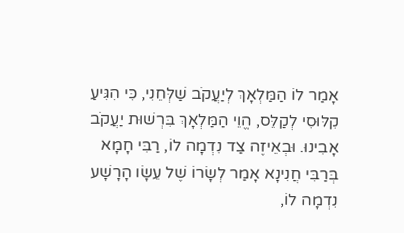אָמַר לוֹ הַמַּלְאָךְ לְיַעֲקֹב שַׁלְּחֵנִי, כִּי הִגִּיעַ קִלּוּסִי לְקַלֵּס, הֱוֵי הַמַּלְאָךְ בִּרְשׁוּת יַעֲקֹב אָבִינוּ. וּבְאֵיזֶה צַד נִדְמָה לוֹ, רַבִּי חָמָא בְּרַבִּי חֲנִינָא אָמַר לְשָׂרוֹ שֶׁל עֵשָׂו הָרָשָׁע נִדְמָה לוֹ,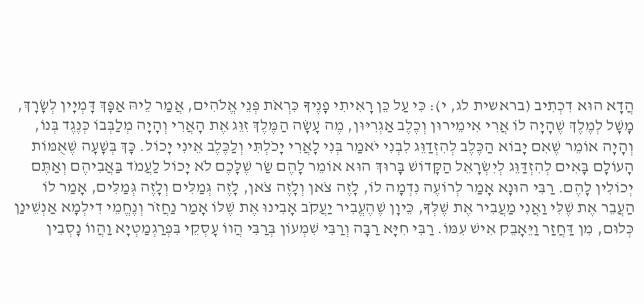הֲדָא הוּא דִכְתִיב (בראשית לג, י): כִּי עַל כֵּן רָאִיתִי פָנֶיךָ כִּרְאֹת פְּנֵי אֱלֹהִים, אֲמַר לֵיהּ אַפָּךְ דָּמְיָין לְשָׂרָךְ, מָשָׁל לְמֶלֶךְ שֶׁהָיָה לוֹ אֲרִי אִימֵירוּן וְכֶלֶב אַגְרִיּוּן, מֶה עָשָׂה הַמֶּלֶךְ זִוֵּג אֶת הָאֲרִי וְהָיָה מְלַבְּבוֹ כְּנֶגֶד בְּנוֹ, וְהָיָה אוֹמֵר שֶׁאִם יָבוֹא הַכֶּלֶב לְהִזְדַוֵּג לִבְנִי יֹאמַר בְּנִי לָאֲרִי יָכֹלְתִּי וְלַכֶּלֶב אֵינִי יָכוֹל. כָּךְ בְּשָׁעָה שֶׁאֻמּוֹת הָעוֹלָם בָּאִים לְהִזְדַּוֵּג לְיִשְׂרָאֵל הַקָּדוֹשׁ בָּרוּךְ הוּא אוֹמֵר לָהֶם שַׂר שֶׁלָּכֶם לֹא יָכוֹל לַעֲמֹד בַּאֲבִיהֶם וְאַתֶּם יְכוֹלִין לָהֶם. רַבִּי הוּנָא אָמַר לְרוֹעֶה נִדְמָה לוֹ, לָזֶה צֹאן וְלָזֶה צֹאן, לָזֶה גְּמַלִּים וְלָזֶה גְּמַלִּים, אָמַר לוֹ הַעֲבֵר אֶת שֶׁלִּי וַאֲנִי מַעֲבִיר אֶת שֶׁלְּךָ, כֵּיוָן שֶׁהֶעֱבִיר יַעֲקֹב אָבִינוּ אֶת שֶׁלּוֹ אָמַר נַחֲזֹר וְנֶחֱמֵי דִילְמָא אַנְשֵׁינַן כְּלוּם, מִן דַּחֲזַר וַיֵּאָבֵק אִישׁ עִמּוֹ. רַבִּי חִיָּא רַבָּה וְרַבִּי שִׁמְעוֹן בְּרַבִּי הֲווֹ עָסְקֵי בִּפְרַגְמַטְיָא וַהֲווֹ נָסְבִין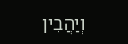וְיַהֲבִין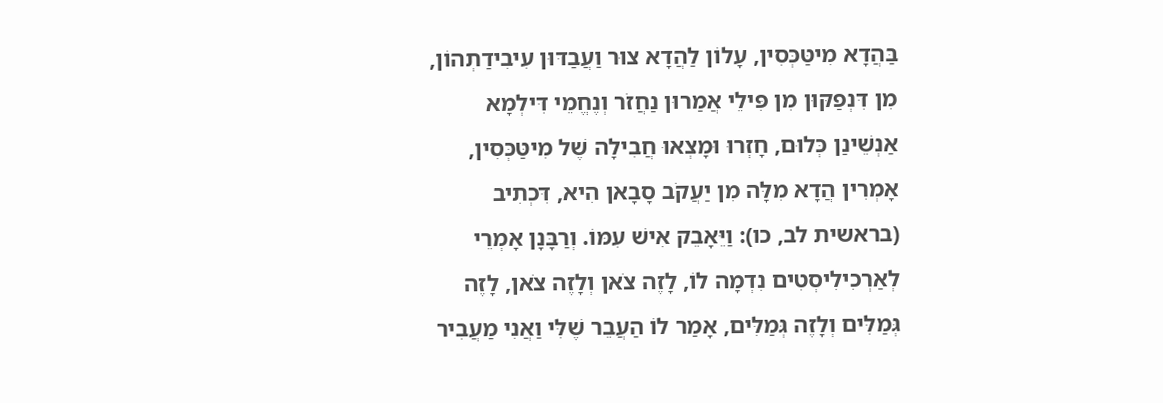בַּהֲדָא מִיטַּכְּסִין, עָלוֹן לַהֲדָא צוּר וַעֲבַדּוּן עִיבִידַתְהוֹן, מִן דִּנְפַקּוּן מִן פִּילֵי אֲמַרוּן נַחֲזֹר וְנֶחֱמֵי דִּילְמָא אַנְשֵׁינַן כְּלוּם, חָזְרוּ וּמָצְאוּ חֲבִילָה שֶׁל מִיטַּכְּסִין, אָמְרִין הֲדָא מִלָּה מִן יַעֲקֹב סָבָאן הִיא, דִּכְתִיב (בראשית לב, כו): וַיֵּאָבֵק אִישׁ עִמּוֹ. וְרַבָּנָן אָמְרֵי לְאַרְכִילִיסְטִים נִדְמָה לוֹ, לָזֶה צֹאן וְלָזֶה צֹאן, לָזֶה גְּמַלִּים וְלָזֶה גְּמַלִּים, אָמַר לוֹ הַעֲבֵר שֶׁלִּי וַאֲנִי מַעֲבִיר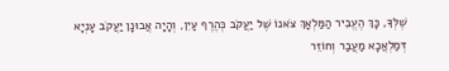שֶׁלְּךָ, כָּךְ הֶעֱבִיר הַמַּלְאָךְ צֹאנוֹ שֶׁל יַעֲקֹב כְּהֶרֶף עַיִן, וְהָיָה אֲבוּנָן יַעֲקֹב עָנְיָא דְּמַלְאֲכָא מַעֲבַר וְחוֹזֵר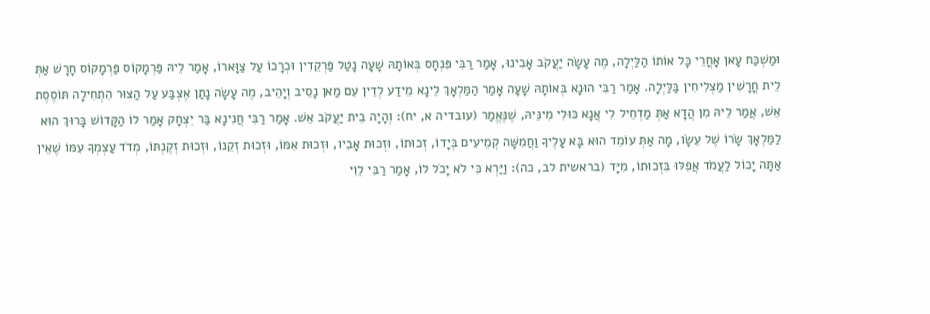וּמַשְׁכַּח עָאן אָחֳרֵי כָּל אוֹתוֹ הַלַּיְלָה, מֶה עָשָׂה יַעֲקֹב אָבִינוּ, אָמַר רַבִּי פִּנְחָס בְּאוֹתָהּ שָׁעָה נָטַל פַּרְקֵדִין וּכְרָכוֹ עַל צַוָּארוֹ, אָמַר לֵיהּ פַּרְמָקוֹס פַּרְמָקוֹס חָרָשׁ אַתְּ לֵית חֳרָשִׁין מַצְלִיחִין בַּלַּיְלָה. אָמַר רַבִּי הוּנָא בְּאוֹתָהּ שָׁעָה אָמַר הַמַּלְאָךְ לֵינָא מֵידַע לְדֵין עִם מַאן נָסֵיב וְיָהֵיב, מֶה עָשָׂה נָתַן אֶצְבַּע עַל הַצּוּר הִתְחִילָה תּוֹסֶסֶת אֵשׁ, אֲמַר לֵיהּ מִן הֲדָא אַתְּ מַדְחֵיל לִי אֲנָא כּוּלִי מִינֵּיהּ, שֶׁנֶּאֱמַר (עובדיה א, יח): וְהָיָה בֵית יַעֲקֹב אֵשׁ. אָמַר רַבִּי חֲנִינָא בַּר יִצְחָק אָמַר לוֹ הַקָּדוֹשׁ בָּרוּךְ הוּא לַמַּלְאָךְ שָׂרוֹ שֶׁל עֵשָׂו, מָה אַתְּ עוֹמֵד הוּא בָּא עָלֶיךָ וַחֲמִשָּׁה קְמֵיעִים בְּיָדוֹ, זְכוּתוֹ, וּזְכוּת אָבִיו, וּזְכוּת אִמּוֹ, וּזְכוּת זְקֵנוֹ, וּזְכוּת זְקֶנְתּוֹ, מְדֹד עַצְמְךָ עִמּוֹ שֶׁאֵין אַתָּה יָכוֹל לַעֲמֹד אֲפִלּוּ בִּזְכוּתוֹ, מִיָּד (בראשית לב, כה): וַיַּרְא כִּי לֹא יָכֹל לוֹ, אָמַר רַבִּי לֵוִי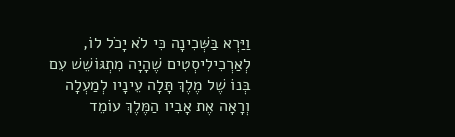וַיַּרְא בַּשְּׁכִינָה כִּי לֹא יָכֹל לוֹ, לְאַרְכִילִיסְטִים שֶׁהָיָה מִתְגּוֹשֵׁשׁ עִם בְּנוֹ שֶׁל מֶלֶךְ תָּלָה עֵינָיו לְמַעְלָה וְרָאָה אֶת אָבִיו הַמֶּלֶךְ עוֹמֵד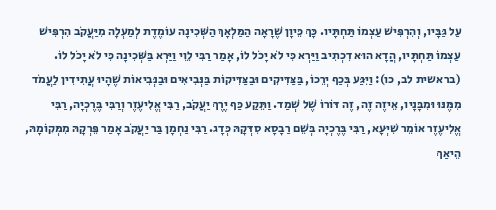עַל גַּבָּיו, וְהִרְפִּישׁ עַצְמוֹ תַּחְתָּיו. כָּךְ כֵּיוָן שֶׁרָאָה הַמַּלְאָךְ הַשְּׁכִינָה עוֹמֶדֶת לְמַעְלָה מִיַּעֲקֹב הִרְפִּישׁ עַצְמוֹ תַּחְתָּיו, הֲדָא הוּא דִכְתִיב וַיַּרְא כִּי לֹא יָכֹל לוֹ, אָמַר רַבִּי לֵוִי וַיַּרְא בַּשְּׁכִינָה כִּי לֹא יָכֹל לוֹ. (בראשית לב, כו): וַיִּגַּע בְּכַף יְרֵכוֹ, בַּצַּדִּיקִים וּבַצַּדִּיקוֹת בַּנְּבִיאִים וּבַנְּבִיאוֹת שֶׁהָיוּ עֲתִידִין לַעֲמֹד מִמֶּנּוּ וּמִבָּנָיו, אֵיזֶה זֶה, זֶה דּוֹרוֹ שֶׁל שְׁמַד. וַתֵּקַע כַּף יֶרֶךְ יַעֲקֹב, רַבִּי אֱלִיעֶזֶר וְרַבִּי בֶּרֶכְיָה, רַבִּי אֱלִיעֶזֶר אוֹמֵר שִׁיְּעָא, רַבִּי בֶּרֶכְיָה בְּשֵׁם רַבָסָא סִדְּקָהּ כְּדָג. רַבִּי נַחְמָן בַּר יַעֲקֹב אָמַר פֵּרְקָהּ מִמְּקוֹמָהּ, הֵיאַךְ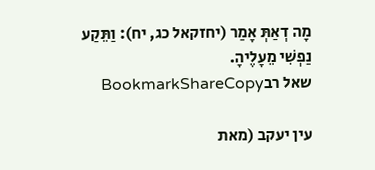מָה דְאַתְּ אָמַר (יחזקאל כג, יח): וַתֵּקַע נַפְשִׁי מֵעָלֶיהָ.
שאל רבBookmarkShareCopy

עין יעקב (מאת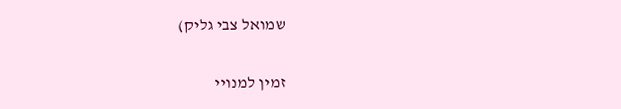שמואל צבי גליק)

זמין למנויי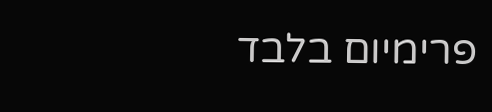פרימיום בלבד